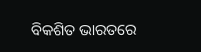ବିକଶିତ ଭାରତରେ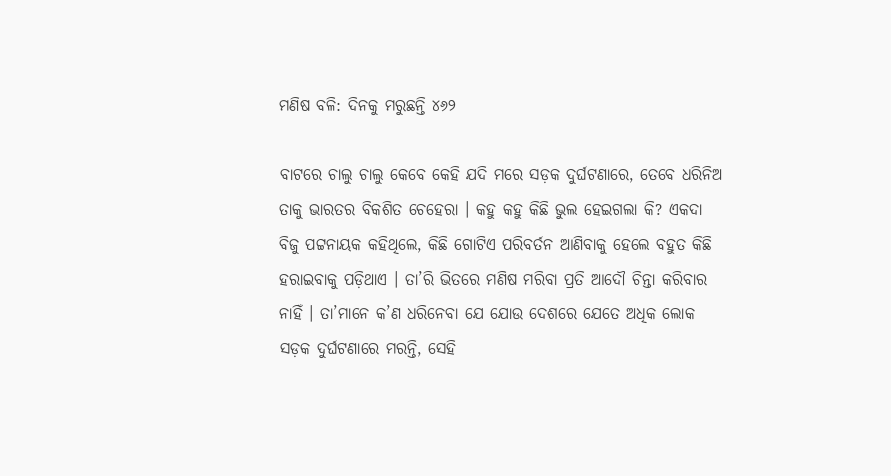ମଣିଷ ବଳି: ଦିନକୁ ମରୁଛନ୍ତି ୪୬୨

ବାଟରେ ଚାଲୁ ଚାଲୁ କେବେ କେହି ଯଦି ମରେ ସଡ଼କ ଦୁର୍ଘଟଣାରେ, ତେବେ ଧରିନିଅ ତାକୁ ଭାରତର ବିକଶିତ ଚେହେରା । କହୁ କହୁ କିଛି ଭୁଲ ହେଇଗଲା କି? ଏକଦା ବିଜୁ ପଟ୍ଟନାୟକ କହିଥିଲେ, କିଛି ଗୋଟିଏ ପରିବର୍ତନ ଆଣିବାକୁ ହେଲେ ବହୁତ କିଛି ହରାଇବାକୁ ପଡ଼ିଥାଏ । ତା’ରି ଭିତରେ ମଣିଷ ମରିବା ପ୍ରତି ଆଦୌ ଚିନ୍ତା କରିବାର ନାହିଁ । ତା’ମାନେ କ’ଣ ଧରିନେବା ଯେ ଯୋଉ ଦେଶରେ ଯେତେ ଅଧିକ ଲୋକ ସଡ଼କ ଦୁର୍ଘଟଣାରେ ମରନ୍ତି, ସେହି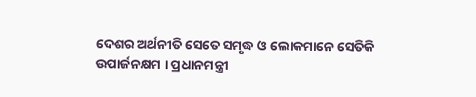ଦେଶର ଅର୍ଥନୀତି ସେତେ ସମୃଦ୍ଧ ଓ ଲୋକମାନେ ସେତିକି ଉପାର୍ଜନକ୍ଷମ । ପ୍ରଧାନମନ୍ତ୍ରୀ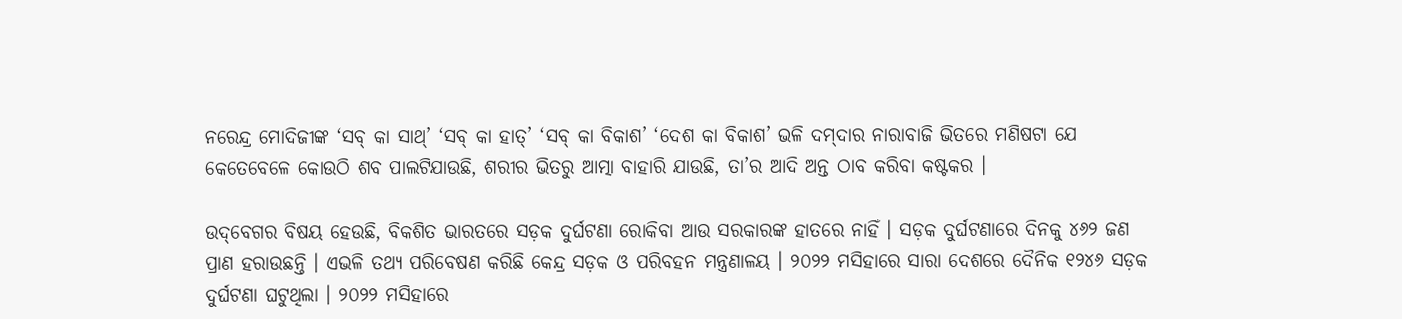ନରେନ୍ଦ୍ର ମୋଦିଜୀଙ୍କ ‘ସବ୍‌ କା ସାଥ୍‌’ ‘ସବ୍‌ କା ହାତ୍‌’ ‘ସବ୍‌ କା ବିକାଶ’ ‘ଦେଶ କା ବିକାଶ’ ଭଳି ଦମ୍‌ଦାର ନାରାବାଜି ଭିତରେ ମଣିଷଟା ଯେ କେତେବେଳେ କୋଉଠି ଶବ ପାଲଟିଯାଉଛି, ଶରୀର ଭିତରୁ ଆତ୍ମା ବାହାରି ଯାଉଛି, ତା’ର ଆଦି ଅନ୍ତ ଠାବ କରିବା କଷ୍ଟକର ।

ଉଦ୍‌ବେଗର ବିଷୟ ହେଉଛି, ବିକଶିତ ଭାରତରେ ସଡ଼କ ଦୁର୍ଘଟଣା ରୋକିବା ଆଉ ସରକାରଙ୍କ ହାତରେ ନାହିଁ । ସଡ଼କ ଦୁର୍ଘଟଣାରେ ଦିନକୁ ୪୬୨ ଜଣ ପ୍ରାଣ ହରାଉଛନ୍ତି । ଏଭଳି ତଥ୍ୟ ପରିବେଷଣ କରିଛି କେନ୍ଦ୍ର ସଡ଼କ ଓ ପରିବହନ ମନ୍ତ୍ରଣାଳୟ । ୨୦୨୨ ମସିହାରେ ସାରା ଦେଶରେ ଦୈନିକ ୧୨୪୬ ସଡ଼କ ଦୁର୍ଘଟଣା ଘଟୁଥିଲା । ୨୦୨୨ ମସିହାରେ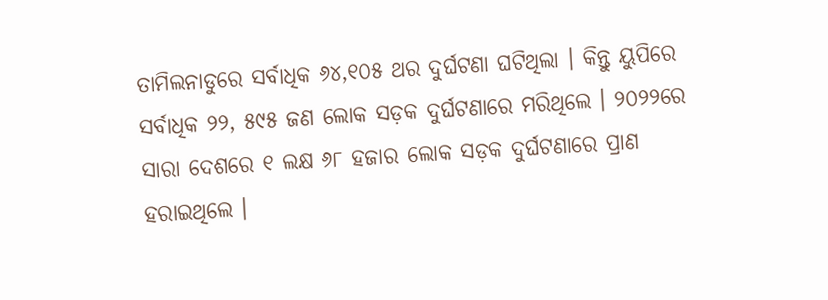ତାମିଲନାଡୁରେ ସର୍ବାଧିକ ୬୪,୧୦୫ ଥର ଦୁର୍ଘଟଣା ଘଟିଥିଲା । କିନ୍ତୁ ୟୁପିରେ ସର୍ବାଧିକ ୨୨, ୫୯୫ ଜଣ ଲୋକ ସଡ଼କ ଦୁର୍ଘଟଣାରେ ମରିଥିଲେ । ୨୦୨୨ରେ ସାରା ଦେଶରେ ୧ ଲକ୍ଷ ୬୮ ହଜାର ଲୋକ ସଡ଼କ ଦୁର୍ଘଟଣାରେ ପ୍ରାଣ ହରାଇଥିଲେ ।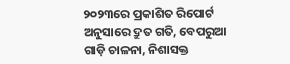୨୦୨୩ରେ ପ୍ରକାଶିତ ରିପୋର୍ଟ ଅନୁସାରେ ଦ୍ରୁତ ଗତି, ବେପରୁଆ ଗାଡ଼ି ଚାଳନା, ନିଶାସକ୍ତ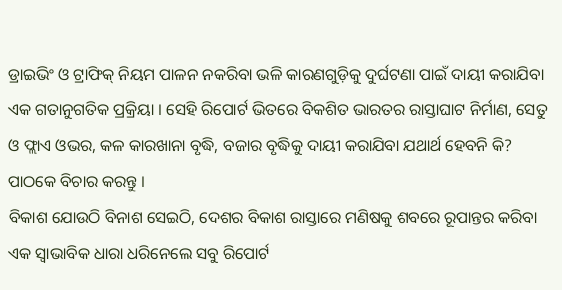ଡ୍ରାଇଭିଂ ଓ ଟ୍ରାଫିକ୍‌ ନିୟମ ପାଳନ ନକରିବା ଭଳି କାରଣଗୁଡ଼ିକୁ ଦୁର୍ଘଟଣା ପାଇଁ ଦାୟୀ କରାଯିବା ଏକ ଗତାନୁଗତିକ ପ୍ରକ୍ରିୟା । ସେହି ରିପୋର୍ଟ ଭିତରେ ବିକଶିତ ଭାରତର ରାସ୍ତାଘାଟ ନିର୍ମାଣ, ସେତୁ ଓ ଫ୍ଲାଏ ଓଭର, କଳ କାରଖାନା ବୃଦ୍ଧି, ବଜାର ବୃଦ୍ଧିକୁ ଦାୟୀ କରାଯିବା ଯଥାର୍ଥ ହେବନି କି? ପାଠକେ ବିଚାର କରନ୍ତୁ ।
ବିକାଶ ଯୋଉଠି ବିନାଶ ସେଇଠି, ଦେଶର ବିକାଶ ରାସ୍ତାରେ ମଣିଷକୁ ଶବରେ ରୂପାନ୍ତର କରିବା ଏକ ସ୍ୱାଭାବିକ ଧାରା ଧରିନେଲେ ସବୁ ରିପୋର୍ଟ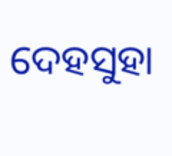ଦେହସୁହା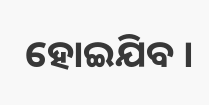ହୋଇଯିବ ।